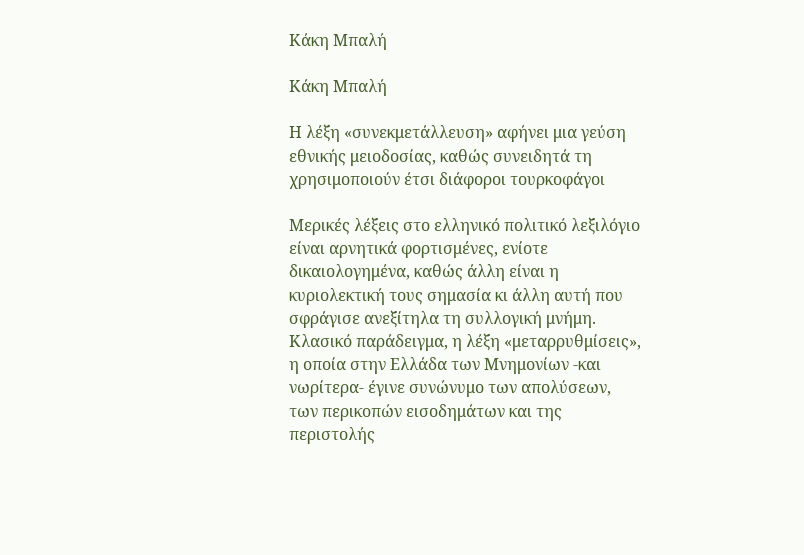Κάκη Μπαλή

Κάκη Μπαλή

Η λέξη «συνεκμετάλλευση» αφήνει μια γεύση εθνικής μειοδοσίας, καθώς συνειδητά τη χρησιμοποιούν έτσι διάφοροι τουρκοφάγοι

Μερικές λέξεις στο ελληνικό πολιτικό λεξιλόγιο είναι αρνητικά φορτισμένες, ενίοτε δικαιολογημένα, καθώς άλλη είναι η κυριολεκτική τους σημασία κι άλλη αυτή που σφράγισε ανεξίτηλα τη συλλογική μνήμη. Κλασικό παράδειγμα, η λέξη «μεταρρυθμίσεις», η οποία στην Ελλάδα των Μνημονίων -και νωρίτερα- έγινε συνώνυμο των απολύσεων, των περικοπών εισοδημάτων και της περιστολής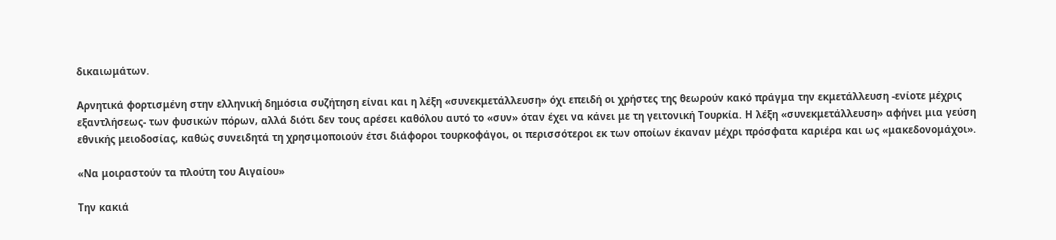δικαιωμάτων.

Αρνητικά φορτισμένη στην ελληνική δημόσια συζήτηση είναι και η λέξη «συνεκμετάλλευση» όχι επειδή οι χρήστες της θεωρούν κακό πράγμα την εκμετάλλευση -ενίοτε μέχρις εξαντλήσεως- των φυσικών πόρων, αλλά διότι δεν τους αρέσει καθόλου αυτό το «συν» όταν έχει να κάνει με τη γειτονική Τουρκία. Η λέξη «συνεκμετάλλευση» αφήνει μια γεύση εθνικής μειοδοσίας, καθώς συνειδητά τη χρησιμοποιούν έτσι διάφοροι τουρκοφάγοι, οι περισσότεροι εκ των οποίων έκαναν μέχρι πρόσφατα καριέρα και ως «μακεδονομάχοι».

«Να μοιραστούν τα πλούτη του Αιγαίου»

Την κακιά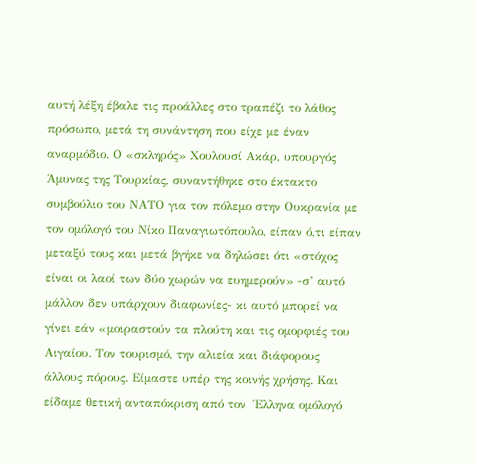αυτή λέξη έβαλε τις προάλλες στο τραπέζι το λάθος πρόσωπο, μετά τη συνάντηση που είχε με έναν αναρμόδιο. Ο «σκληρός» Χουλουσί Ακάρ, υπουργός  Άμυνας της Τουρκίας, συναντήθηκε στο έκτακτο συμβούλιο του ΝΑΤΟ για τον πόλεμο στην Ουκρανία με τον ομόλογό του Νίκο Παναγιωτόπουλο, είπαν ό,τι είπαν μεταξύ τους και μετά βγήκε να δηλώσει ότι «στόχος είναι οι λαοί των δύο χωρών να ευημερούν» -σ’ αυτό μάλλον δεν υπάρχουν διαφωνίες- κι αυτό μπορεί να γίνει εάν «μοιραστούν τα πλούτη και τις ομορφιές του Αιγαίου. Τον τουρισμό, την αλιεία και διάφορους άλλους πόρους. Είμαστε υπέρ της κοινής χρήσης. Και είδαμε θετική ανταπόκριση από τον  Έλληνα ομόλογό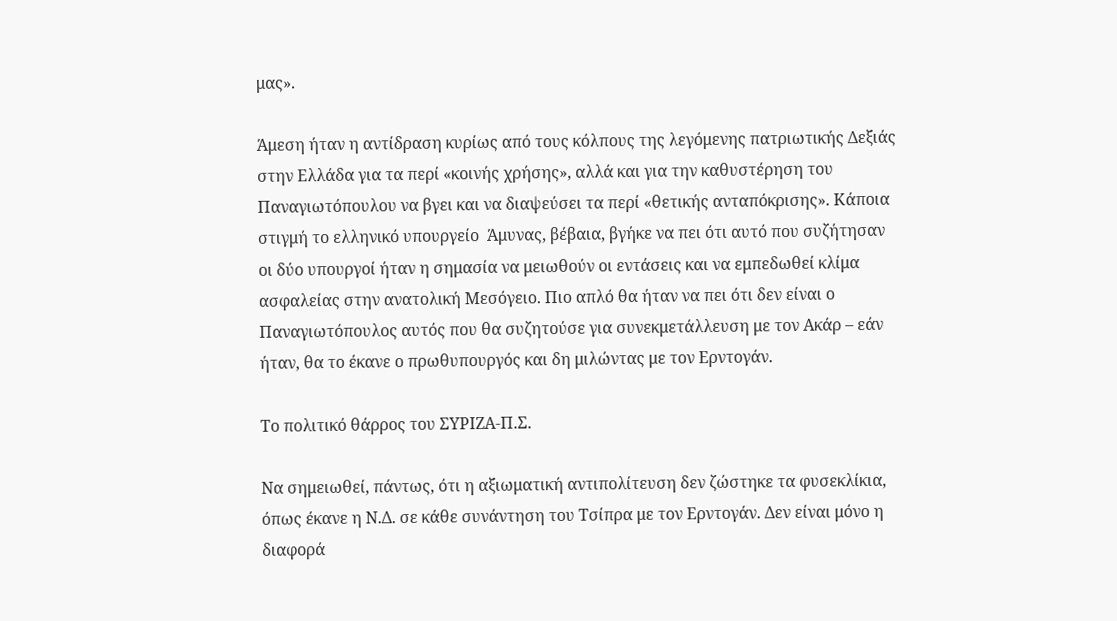μας».

Άμεση ήταν η αντίδραση κυρίως από τους κόλπους της λεγόμενης πατριωτικής Δεξιάς στην Ελλάδα για τα περί «κοινής χρήσης», αλλά και για την καθυστέρηση του Παναγιωτόπουλου να βγει και να διαψεύσει τα περί «θετικής ανταπόκρισης». Κάποια στιγμή το ελληνικό υπουργείο  Άμυνας, βέβαια, βγήκε να πει ότι αυτό που συζήτησαν οι δύο υπουργοί ήταν η σημασία να μειωθούν οι εντάσεις και να εμπεδωθεί κλίμα ασφαλείας στην ανατολική Μεσόγειο. Πιο απλό θα ήταν να πει ότι δεν είναι ο Παναγιωτόπουλος αυτός που θα συζητούσε για συνεκμετάλλευση με τον Ακάρ – εάν ήταν, θα το έκανε ο πρωθυπουργός και δη μιλώντας με τον Ερντογάν.

Το πολιτικό θάρρος του ΣΥΡΙΖΑ-Π.Σ.

Να σημειωθεί, πάντως, ότι η αξιωματική αντιπολίτευση δεν ζώστηκε τα φυσεκλίκια, όπως έκανε η Ν.Δ. σε κάθε συνάντηση του Τσίπρα με τον Ερντογάν. Δεν είναι μόνο η διαφορά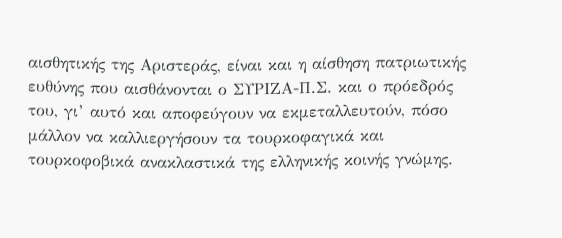αισθητικής της Αριστεράς, είναι και η αίσθηση πατριωτικής ευθύνης που αισθάνονται ο ΣΥΡΙΖΑ-Π.Σ. και ο πρόεδρός του, γι’ αυτό και αποφεύγουν να εκμεταλλευτούν, πόσο μάλλον να καλλιεργήσουν τα τουρκοφαγικά και τουρκοφοβικά ανακλαστικά της ελληνικής κοινής γνώμης.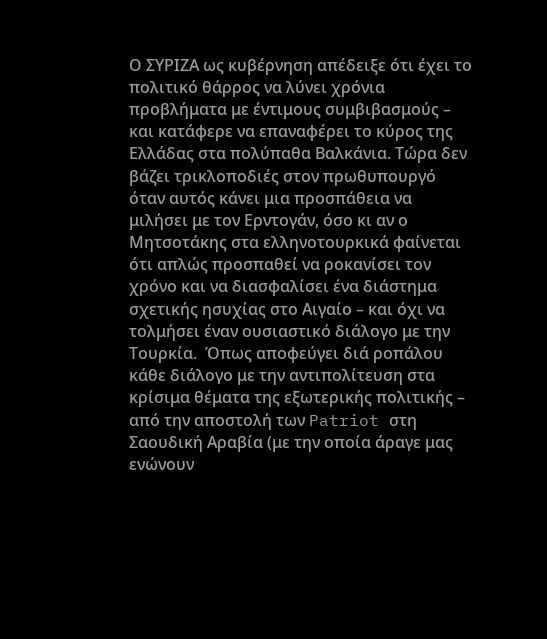Ο ΣΥΡΙΖΑ ως κυβέρνηση απέδειξε ότι έχει το πολιτικό θάρρος να λύνει χρόνια προβλήματα με έντιμους συμβιβασμούς – και κατάφερε να επαναφέρει το κύρος της Ελλάδας στα πολύπαθα Βαλκάνια. Τώρα δεν βάζει τρικλοποδιές στον πρωθυπουργό όταν αυτός κάνει μια προσπάθεια να μιλήσει με τον Ερντογάν, όσο κι αν ο Μητσοτάκης στα ελληνοτουρκικά φαίνεται ότι απλώς προσπαθεί να ροκανίσει τον χρόνο και να διασφαλίσει ένα διάστημα σχετικής ησυχίας στο Αιγαίο – και όχι να τολμήσει έναν ουσιαστικό διάλογο με την Τουρκία.  Όπως αποφεύγει διά ροπάλου κάθε διάλογο με την αντιπολίτευση στα κρίσιμα θέματα της εξωτερικής πολιτικής – από την αποστολή των Patriot στη Σαουδική Αραβία (με την οποία άραγε μας ενώνουν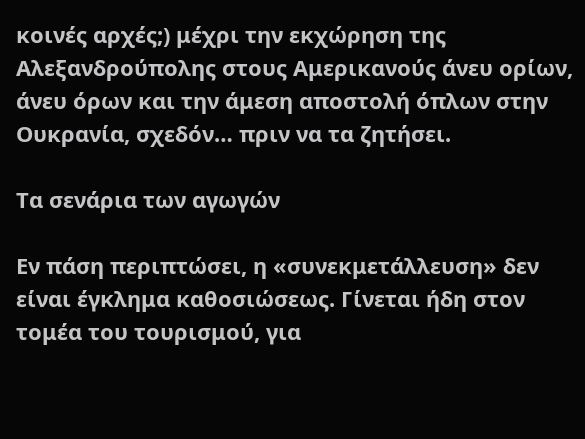κοινές αρχές;) μέχρι την εκχώρηση της Αλεξανδρούπολης στους Αμερικανούς άνευ ορίων, άνευ όρων και την άμεση αποστολή όπλων στην Ουκρανία, σχεδόν… πριν να τα ζητήσει.

Τα σενάρια των αγωγών

Εν πάση περιπτώσει, η «συνεκμετάλλευση» δεν είναι έγκλημα καθοσιώσεως. Γίνεται ήδη στον τομέα του τουρισμού, για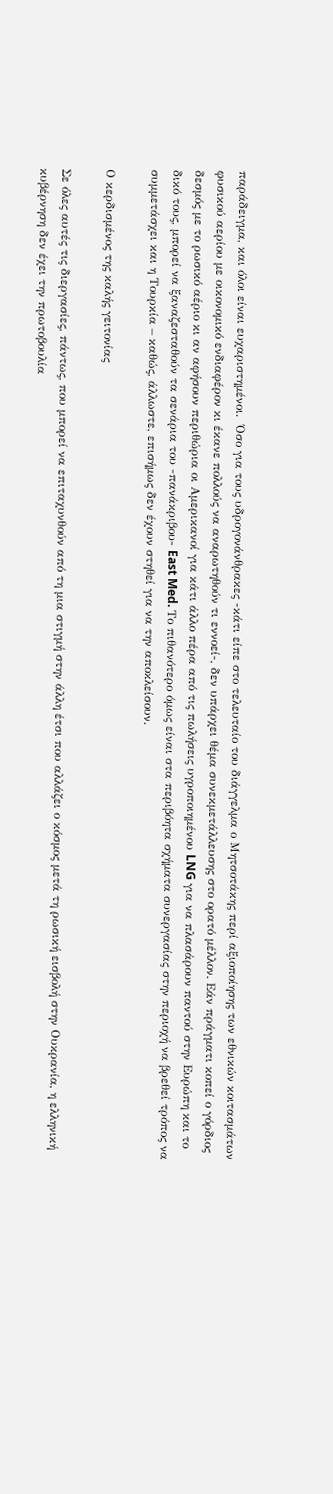παράδειγμα, και όλοι είναι ευχαριστημένοι.  Όσο για τους υδρογονάνθρακες -κάτι είπε στο τελευταίο του διάγγελμα ο Μητσοτάκης περί αξιοποίησης των εθνικών κοιτασμάτων φυσικού αερίου με οικονομικό ενδιαφέρον κι έκανε πολλούς να αναρωτηθούν τι εννοεί-, δεν υπάρχει θέμα συνεκμετάλλευσης στο ορατό μέλλον. Εάν πράγματι κοπεί ο γόρδιος δεσμός με το ρωσικό αέριο κι αν αφήσουν περιθώρια οι Αμερικανοί για κάτι άλλο πέρα από τις πωλήσεις υγροποιημένου LNG για να πλασάρουν παντού στην Ευρώπη και το δικό τους, μπορεί να ξαναζεσταθούν τα σενάρια του -πανάκριβου- East Med. Το πιθανότερο όμως είναι στα περιβόητα σχήματα συνεργασίας στην περιοχή να βρεθεί τρόπος να συμμετάσχει και η Τουρκία – καθώς, άλλωστε, επισήμως δεν έχουν στηθεί για να την αποκλείσουν.

Ο κερδισμένος της καλής γειτονίας

Σε όλες αυτές τις διεργασίες, πάντως, που μπορεί να επιταχυνθούν από τη μια στιγμή στην άλλη έτσι που αλλάζει ο κόσμος μετά τη ρωσική εισβολή στην Ουκρανία, η ελληνική κυβέρνηση δεν έχει την πρωτοβουλία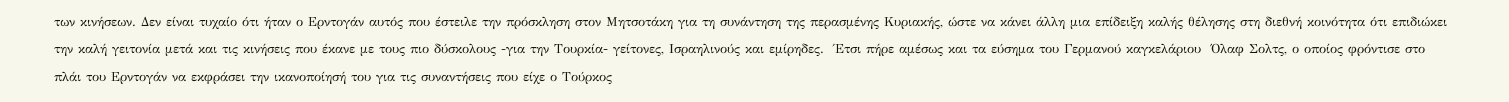των κινήσεων. Δεν είναι τυχαίο ότι ήταν ο Ερντογάν αυτός που έστειλε την πρόσκληση στον Μητσοτάκη για τη συνάντηση της περασμένης Κυριακής, ώστε να κάνει άλλη μια επίδειξη καλής θέλησης στη διεθνή κοινότητα ότι επιδιώκει την καλή γειτονία μετά και τις κινήσεις που έκανε με τους πιο δύσκολους -για την Τουρκία- γείτονες, Ισραηλινούς και εμίρηδες.  Έτσι πήρε αμέσως και τα εύσημα του Γερμανού καγκελάριου  Όλαφ Σολτς, ο οποίος φρόντισε στο πλάι του Ερντογάν να εκφράσει την ικανοποίησή του για τις συναντήσεις που είχε ο Τούρκος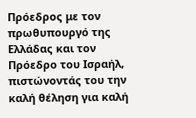Πρόεδρος με τον πρωθυπουργό της Ελλάδας και τον Πρόεδρο του Ισραήλ, πιστώνοντάς του την καλή θέληση για καλή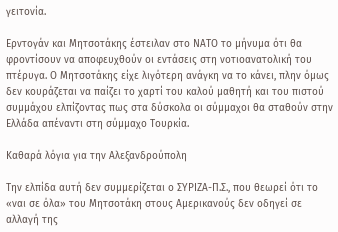γειτονία.

Ερντογάν και Μητσοτάκης έστειλαν στο ΝΑΤΟ το μήνυμα ότι θα φροντίσουν να αποφευχθούν οι εντάσεις στη νοτιοανατολική του πτέρυγα. Ο Μητσοτάκης είχε λιγότερη ανάγκη να το κάνει, πλην όμως δεν κουράζεται να παίζει το χαρτί του καλού μαθητή και του πιστού συμμάχου ελπίζοντας πως στα δύσκολα οι σύμμαχοι θα σταθούν στην Ελλάδα απέναντι στη σύμμαχο Τουρκία.

Καθαρά λόγια για την Αλεξανδρούπολη

Την ελπίδα αυτή δεν συμμερίζεται ο ΣΥΡΙΖΑ-Π.Σ., που θεωρεί ότι το «ναι σε όλα» του Μητσοτάκη στους Αμερικανούς δεν οδηγεί σε αλλαγή της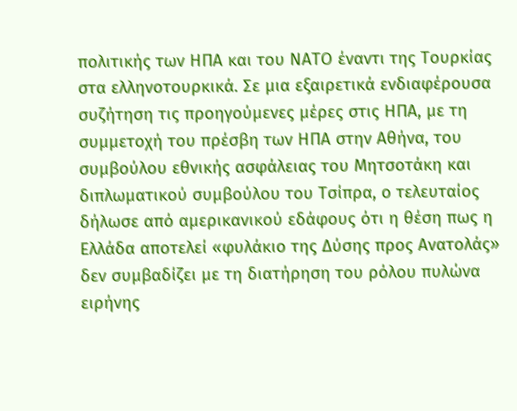πολιτικής των ΗΠΑ και του ΝΑΤΟ έναντι της Τουρκίας στα ελληνοτουρκικά. Σε μια εξαιρετικά ενδιαφέρουσα συζήτηση τις προηγούμενες μέρες στις ΗΠΑ, με τη συμμετοχή του πρέσβη των ΗΠΑ στην Αθήνα, του συμβούλου εθνικής ασφάλειας του Μητσοτάκη και διπλωματικού συμβούλου του Τσίπρα, ο τελευταίος δήλωσε από αμερικανικού εδάφους ότι η θέση πως η Ελλάδα αποτελεί «φυλάκιο της Δύσης προς Ανατολάς» δεν συμβαδίζει με τη διατήρηση του ρόλου πυλώνα ειρήνης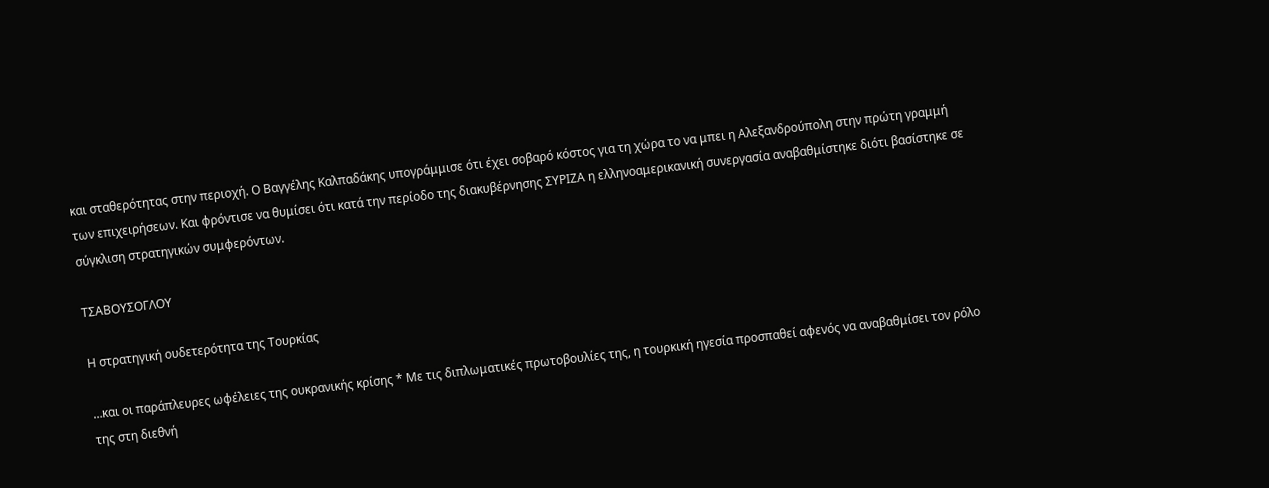και σταθερότητας στην περιοχή. Ο Βαγγέλης Καλπαδάκης υπογράμμισε ότι έχει σοβαρό κόστος για τη χώρα το να μπει η Αλεξανδρούπολη στην πρώτη γραμμή των επιχειρήσεων. Και φρόντισε να θυμίσει ότι κατά την περίοδο της διακυβέρνησης ΣΥΡΙΖΑ η ελληνοαμερικανική συνεργασία αναβαθμίστηκε διότι βασίστηκε σε σύγκλιση στρατηγικών συμφερόντων.

ΤΣΑΒΟΥΣΟΓΛΟΥ

Η στρατηγική ουδετερότητα της Τουρκίας

…και οι παράπλευρες ωφέλειες της ουκρανικής κρίσης * Με τις διπλωματικές πρωτοβουλίες της, η τουρκική ηγεσία προσπαθεί αφενός να αναβαθμίσει τον ρόλο της στη διεθνή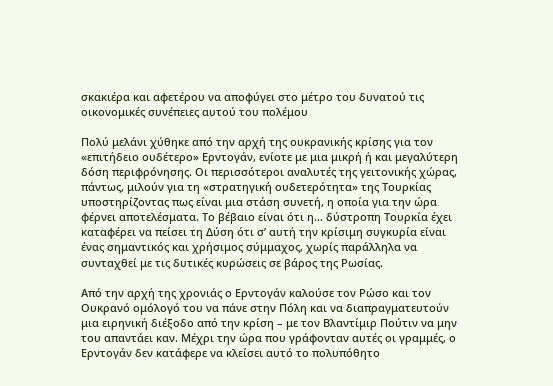σκακιέρα και αφετέρου να αποφύγει στο μέτρο του δυνατού τις οικονομικές συνέπειες αυτού του πολέμου

Πολύ μελάνι χύθηκε από την αρχή της ουκρανικής κρίσης για τον «επιτήδειο ουδέτερο» Ερντογάν, ενίοτε με μια μικρή ή και μεγαλύτερη δόση περιφρόνησης. Οι περισσότεροι αναλυτές της γειτονικής χώρας, πάντως, μιλούν για τη «στρατηγική ουδετερότητα» της Τουρκίας υποστηρίζοντας πως είναι μια στάση συνετή, η οποία για την ώρα φέρνει αποτελέσματα. Το βέβαιο είναι ότι η… δύστροπη Τουρκία έχει καταφέρει να πείσει τη Δύση ότι σ’ αυτή την κρίσιμη συγκυρία είναι ένας σημαντικός και χρήσιμος σύμμαχος, χωρίς παράλληλα να συνταχθεί με τις δυτικές κυρώσεις σε βάρος της Ρωσίας.

Από την αρχή της χρονιάς ο Ερντογάν καλούσε τον Ρώσο και τον Ουκρανό ομόλογό του να πάνε στην Πόλη και να διαπραγματευτούν μια ειρηνική διέξοδο από την κρίση – με τον Βλαντίμιρ Πούτιν να μην του απαντάει καν. Μέχρι την ώρα που γράφονταν αυτές οι γραμμές, ο Ερντογάν δεν κατάφερε να κλείσει αυτό το πολυπόθητο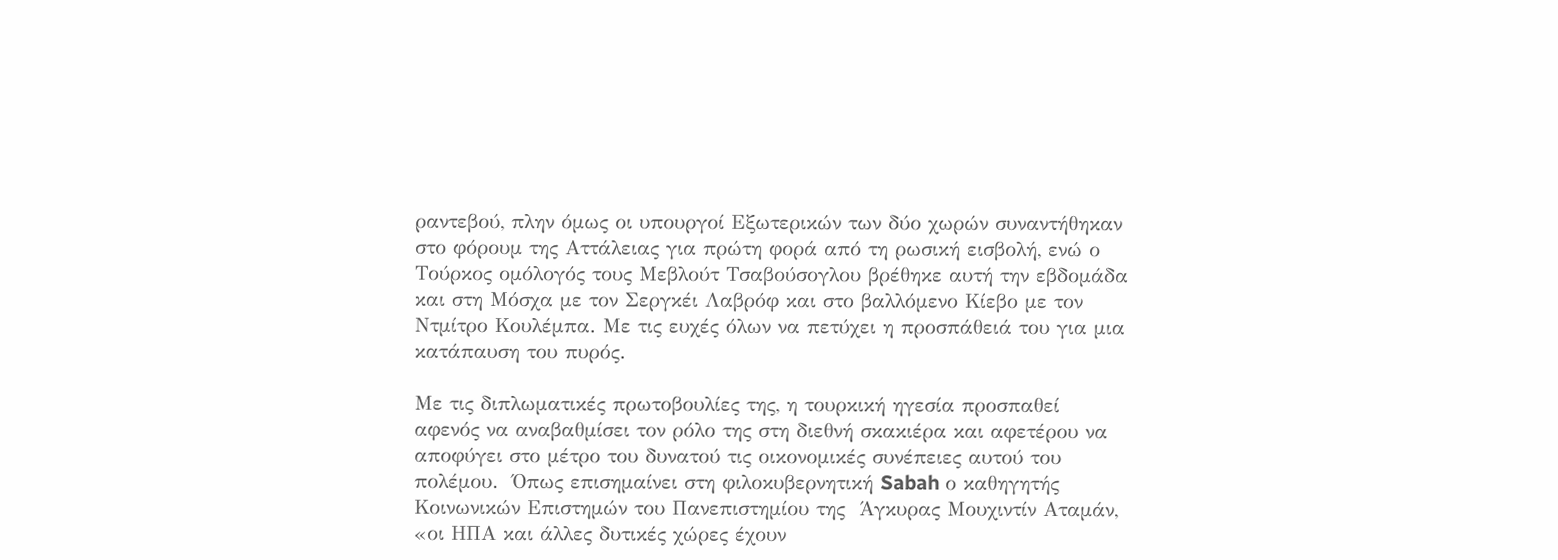ραντεβού, πλην όμως οι υπουργοί Εξωτερικών των δύο χωρών συναντήθηκαν στο φόρουμ της Αττάλειας για πρώτη φορά από τη ρωσική εισβολή, ενώ ο Τούρκος ομόλογός τους Μεβλούτ Τσαβούσογλου βρέθηκε αυτή την εβδομάδα και στη Μόσχα με τον Σεργκέι Λαβρόφ και στο βαλλόμενο Κίεβο με τον Ντμίτρο Κουλέμπα. Με τις ευχές όλων να πετύχει η προσπάθειά του για μια κατάπαυση του πυρός.

Με τις διπλωματικές πρωτοβουλίες της, η τουρκική ηγεσία προσπαθεί αφενός να αναβαθμίσει τον ρόλο της στη διεθνή σκακιέρα και αφετέρου να αποφύγει στο μέτρο του δυνατού τις οικονομικές συνέπειες αυτού του πολέμου.  Όπως επισημαίνει στη φιλοκυβερνητική Sabah ο καθηγητής Κοινωνικών Επιστημών του Πανεπιστημίου της  Άγκυρας Μουχιντίν Αταμάν, «οι ΗΠΑ και άλλες δυτικές χώρες έχουν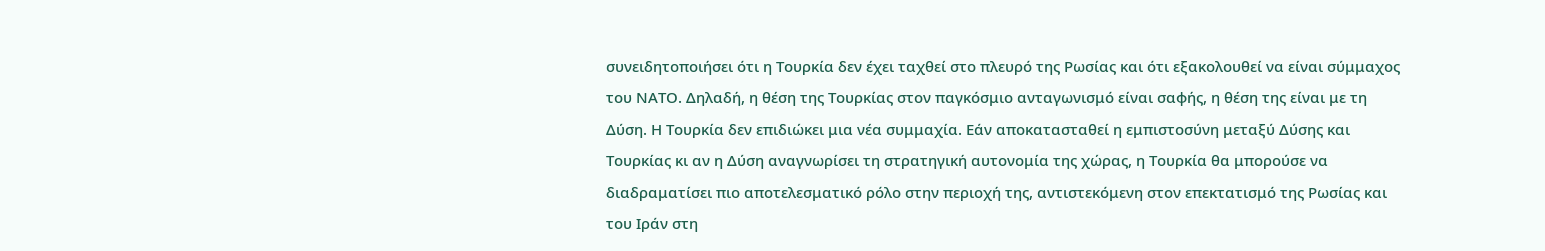συνειδητοποιήσει ότι η Τουρκία δεν έχει ταχθεί στο πλευρό της Ρωσίας και ότι εξακολουθεί να είναι σύμμαχος του ΝΑΤΟ. Δηλαδή, η θέση της Τουρκίας στον παγκόσμιο ανταγωνισμό είναι σαφής, η θέση της είναι με τη Δύση. Η Τουρκία δεν επιδιώκει μια νέα συμμαχία. Εάν αποκατασταθεί η εμπιστοσύνη μεταξύ Δύσης και Τουρκίας κι αν η Δύση αναγνωρίσει τη στρατηγική αυτονομία της χώρας, η Τουρκία θα μπορούσε να διαδραματίσει πιο αποτελεσματικό ρόλο στην περιοχή της, αντιστεκόμενη στον επεκτατισμό της Ρωσίας και του Ιράν στη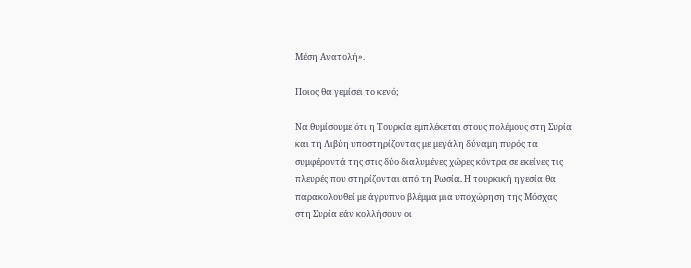Μέση Ανατολή».

Ποιος θα γεμίσει το κενό;

Να θυμίσουμε ότι η Τουρκία εμπλέκεται στους πολέμους στη Συρία και τη Λιβύη υποστηρίζοντας με μεγάλη δύναμη πυρός τα συμφέροντά της στις δύο διαλυμένες χώρες κόντρα σε εκείνες τις πλευρές που στηρίζονται από τη Ρωσία. Η τουρκική ηγεσία θα παρακολουθεί με άγρυπνο βλέμμα μια υποχώρηση της Μόσχας στη Συρία εάν κολλήσουν οι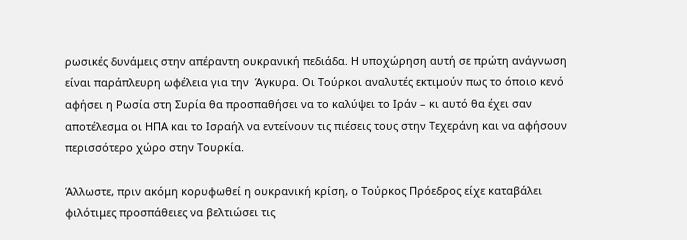ρωσικές δυνάμεις στην απέραντη ουκρανική πεδιάδα. Η υποχώρηση αυτή σε πρώτη ανάγνωση είναι παράπλευρη ωφέλεια για την  Άγκυρα. Οι Τούρκοι αναλυτές εκτιμούν πως το όποιο κενό αφήσει η Ρωσία στη Συρία θα προσπαθήσει να το καλύψει το Ιράν – κι αυτό θα έχει σαν αποτέλεσμα οι ΗΠΑ και το Ισραήλ να εντείνουν τις πιέσεις τους στην Τεχεράνη και να αφήσουν περισσότερο χώρο στην Τουρκία.

Άλλωστε, πριν ακόμη κορυφωθεί η ουκρανική κρίση, ο Τούρκος Πρόεδρος είχε καταβάλει φιλότιμες προσπάθειες να βελτιώσει τις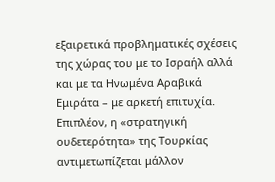εξαιρετικά προβληματικές σχέσεις της χώρας του με το Ισραήλ αλλά και με τα Ηνωμένα Αραβικά Εμιράτα – με αρκετή επιτυχία. Επιπλέον, η «στρατηγική ουδετερότητα» της Τουρκίας αντιμετωπίζεται μάλλον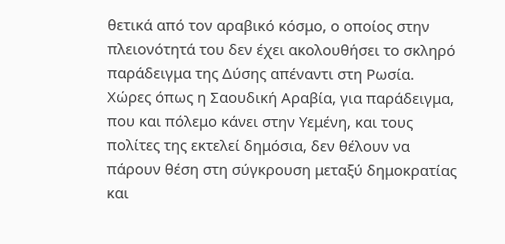θετικά από τον αραβικό κόσμο, ο οποίος στην πλειονότητά του δεν έχει ακολουθήσει το σκληρό παράδειγμα της Δύσης απέναντι στη Ρωσία. Χώρες όπως η Σαουδική Αραβία, για παράδειγμα, που και πόλεμο κάνει στην Υεμένη, και τους πολίτες της εκτελεί δημόσια, δεν θέλουν να πάρουν θέση στη σύγκρουση μεταξύ δημοκρατίας και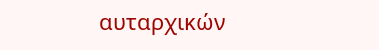αυταρχικών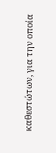καθεστώτων, για την οποία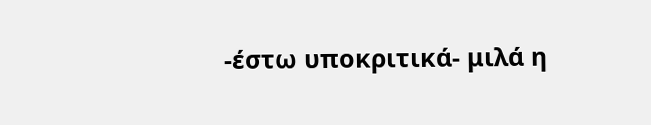-έστω υποκριτικά- μιλά η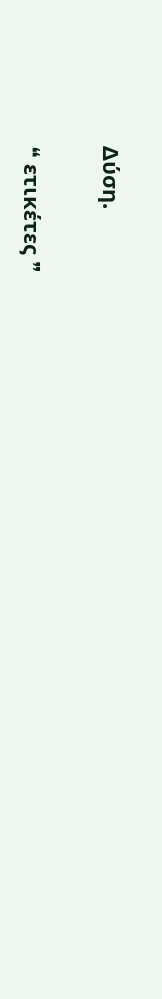Δύση.

❝ ετικέτες ❞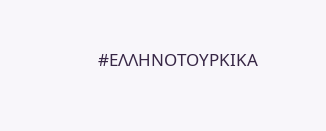#ΕΛΛΗΝΟΤΟΥΡΚΙΚΑ